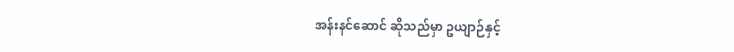အန်းနင်ဆောင် ဆိုသည်မှာ ဥယျာဉ်နှင့်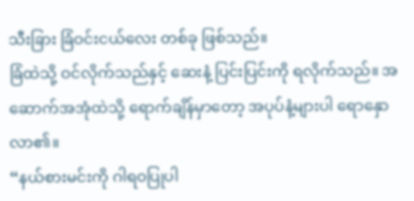သီးခြား ခြံဝင်းငယ်လေး တစ်ခု ဖြစ်သည်။
ခြံထဲသို့ ဝင်လိုက်သည်နှင့် ဆေးနံ့ ပြင်းပြင်းကို ရလိုက်သည်။ အဆောက်အအုံထဲသို့ ရောက်ချိန်မှာတော့ အပုပ်နံ့များပါ ရောနှောလာ၏။
“နယ်စားမင်းကို ဂါရဝပြုပါ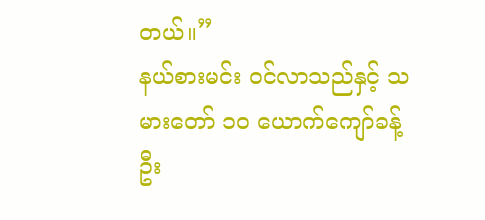တယ်။”
နယ်စားမင်း ဝင်လာသည်နှင့် သမားတော် ၁၀ ယောက်ကျော်ခန့် ဦး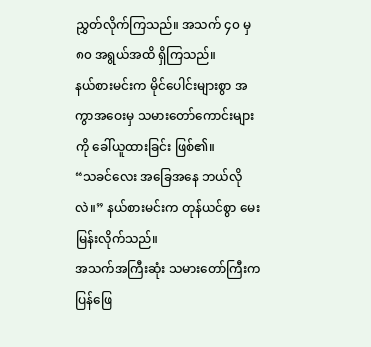ညွှတ်လိုက်ကြသည်။ အသက် ၄၀ မှ ၈၀ အရွယ်အထိ ရှိကြသည်။
နယ်စားမင်းက မိုင်ပေါင်းများစွာ အကွာအဝေးမှ သမားတော်ကောင်းများကို ခေါ်ယူထားခြင်း ဖြစ်၏။
“သခင်လေး အခြေအနေ ဘယ်လိုလဲ။” နယ်စားမင်းက တုန်ယင်စွာ မေးမြန်းလိုက်သည်။
အသက်အကြီးဆုံး သမားတော်ကြီးက ပြန်ဖြေ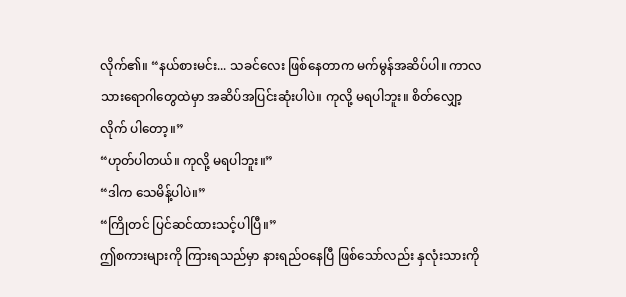လိုက်၏။ “နယ်စားမင်း... သခင်လေး ဖြစ်နေတာက မက်မွန်အဆိပ်ပါ။ ကာလသားရောဂါတွေထဲမှာ အဆိပ်အပြင်းဆုံးပါပဲ။ ကုလို့ မရပါဘူး။ စိတ်လျှော့လိုက် ပါတော့။”
“ဟုတ်ပါတယ်။ ကုလို့ မရပါဘူး။”
“ဒါက သေမိန့်ပါပဲ။”
“ကြိုတင် ပြင်ဆင်ထားသင့်ပါပြီ။”
ဤစကားများကို ကြားရသည်မှာ နားရည်ဝနေပြီ ဖြစ်သော်လည်း နှလုံးသားကို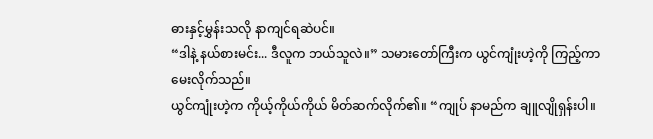ဓားနှင့်မွှန်းသလို နာကျင်ရဆဲပင်။
“ဒါနဲ့ နယ်စားမင်း... ဒီလူက ဘယ်သူလဲ။” သမားတော်ကြီးက ယွင်ကျုံးဟဲ့ကို ကြည့်ကာ မေးလိုက်သည်။
ယွင်ကျုံးဟဲ့က ကိုယ့်ကိုယ်ကိုယ် မိတ်ဆက်လိုက်၏။ “ကျုပ် နာမည်က ချူလျိုရှန်းပါ။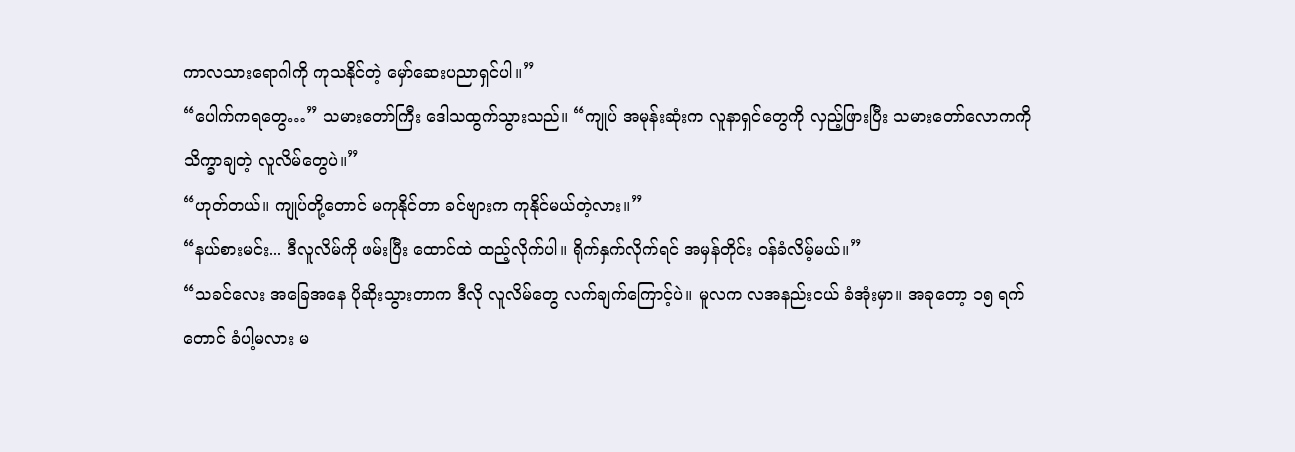ကာလသားရောဂါကို ကုသနိုင်တဲ့ မှော်ဆေးပညာရှင်ပါ။”
“ပေါက်ကရတွေ…” သမားတော်ကြီး ဒေါသထွက်သွားသည်။ “ကျုပ် အမုန်းဆုံးက လူနာရှင်တွေကို လှည့်ဖြားပြီး သမားတော်လောကကို သိက္ခာချတဲ့ လူလိမ်တွေပဲ။”
“ဟုတ်တယ်။ ကျုပ်တို့တောင် မကုနိုင်တာ ခင်ဗျားက ကုနိုင်မယ်တဲ့လား။”
“နယ်စားမင်း... ဒီလူလိမ်ကို ဖမ်းပြီး ထောင်ထဲ ထည့်လိုက်ပါ။ ရိုက်နှက်လိုက်ရင် အမှန်တိုင်း ဝန်ခံလိမ့်မယ်။”
“သခင်လေး အခြေအနေ ပိုဆိုးသွားတာက ဒီလို လူလိမ်တွေ လက်ချက်ကြောင့်ပဲ။ မူလက လအနည်းငယ် ခံအုံးမှာ။ အခုတော့ ၁၅ ရက်တောင် ခံပါ့မလား မ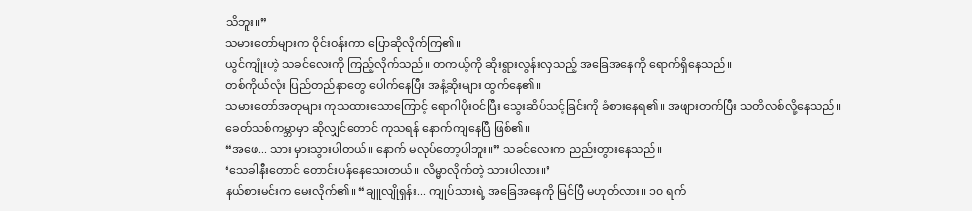သိဘူး။”
သမားတော်များက ဝိုင်းဝန်းကာ ပြောဆိုလိုက်ကြ၏။
ယွင်ကျုံးဟဲ့ သခင်လေးကို ကြည့်လိုက်သည်။ တကယ့်ကို ဆိုးရွားလွန်းလှသည့် အခြေအနေကို ရောက်ရှိနေသည်။
တစ်ကိုယ်လုံး ပြည်တည်နာတွေ ပေါက်နေပြီး အနံ့ဆိုးများ ထွက်နေ၏။
သမားတော်အတုများ ကုသထားသောကြောင့် ရောဂါပိုးဝင်ပြီး သွေးဆိပ်သင့်ခြင်းကို ခံစားနေရ၏။ အဖျားတက်ပြီး သတိလစ်လို့နေသည်။
ခေတ်သစ်ကမ္ဘာမှာ ဆိုလျှင်တောင် ကုသရန် နောက်ကျနေပြီ ဖြစ်၏။
“အဖေ... သား မှားသွားပါတယ်။ နောက် မလုပ်တော့ပါဘူး။” သခင်လေးက ညည်းတွားနေသည်။
‘သေခါနီးတောင် တောင်းပန်နေသေးတယ်။ လိမ္မာလိုက်တဲ့ သားပါလား။’
နယ်စားမင်းက မေးလိုက်၏။ “ချူလျိုရှန်း... ကျုပ်သားရဲ့ အခြေအနေကို မြင်ပြီ မဟုတ်လား။ ၁၀ ရက်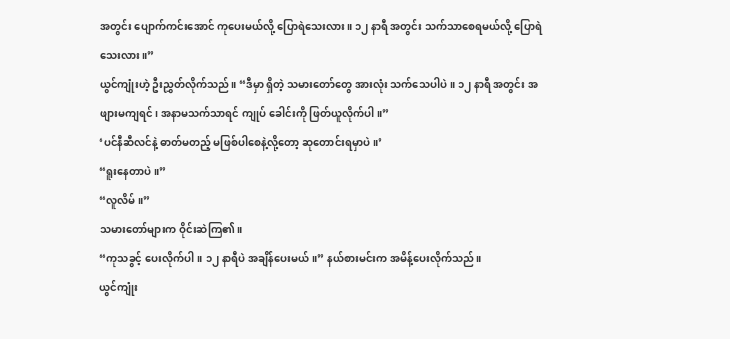အတွင်း ပျောက်ကင်းအောင် ကုပေးမယ်လို့ ပြောရဲသေးလား။ ၁၂ နာရီ အတွင်း သက်သာစေရမယ်လို့ ပြောရဲသေးလား။”
ယွင်ကျုံးဟဲ့ ဦးညွှတ်လိုက်သည်။ “ဒီမှာ ရှိတဲ့ သမားတော်တွေ အားလုံး သက်သေပါပဲ။ ၁၂ နာရီ အတွင်း အဖျားမကျရင်၊ အနာမသက်သာရင် ကျုပ် ခေါင်းကို ဖြတ်ယူလိုက်ပါ။”
‘ပင်နီဆီလင်နဲ့ ဓာတ်မတည့် မဖြစ်ပါစေနဲ့လို့တော့ ဆုတောင်းရမှာပဲ။’
“ရူးနေတာပဲ။”
“လူလိမ်။”
သမားတော်များက ဝိုင်းဆဲကြ၏။
“ကုသခွင့် ပေးလိုက်ပါ။ ၁၂ နာရီပဲ အချိန်ပေးမယ်။” နယ်စားမင်းက အမိန့်ပေးလိုက်သည်။
ယွင်ကျုံး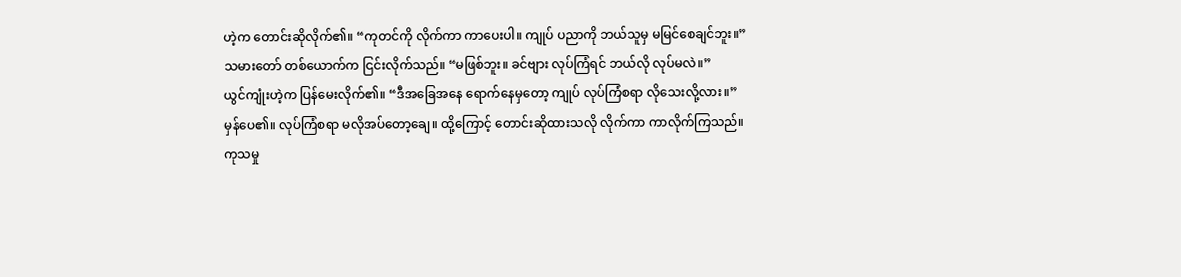ဟဲ့က တောင်းဆိုလိုက်၏။ “ကုတင်ကို လိုက်ကာ ကာပေးပါ။ ကျုပ် ပညာကို ဘယ်သူမှ မမြင်စေချင်ဘူး။”
သမားတော် တစ်ယောက်က ငြင်းလိုက်သည်။ “မဖြစ်ဘူး။ ခင်ဗျား လုပ်ကြံရင် ဘယ်လို လုပ်မလဲ။”
ယွင်ကျုံးဟဲ့က ပြန်မေးလိုက်၏။ “ဒီအခြေအနေ ရောက်နေမှတော့ ကျုပ် လုပ်ကြံစရာ လိုသေးလို့လား။”
မှန်ပေ၏။ လုပ်ကြံစရာ မလိုအပ်တော့ချေ။ ထို့ကြောင့် တောင်းဆိုထားသလို လိုက်ကာ ကာလိုက်ကြသည်။
ကုသမှု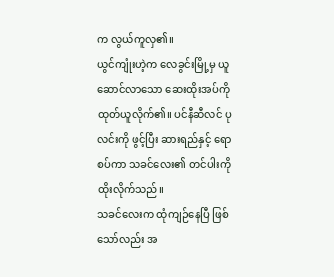က လွယ်ကူလှ၏။
ယွင်ကျုံးဟဲ့က လေခွင်းမြို့မှ ယူဆောင်လာသော ဆေးထိုးအပ်ကို ထုတ်ယူလိုက်၏။ ပင်နီဆီလင် ပုလင်းကို ဖွင့်ပြီး ဆားရည်နှင့် ရောစပ်ကာ သခင်လေး၏ တင်ပါးကို ထိုးလိုက်သည်။
သခင်လေးက ထုံကျဉ်နေပြီ ဖြစ်သော်လည်း အ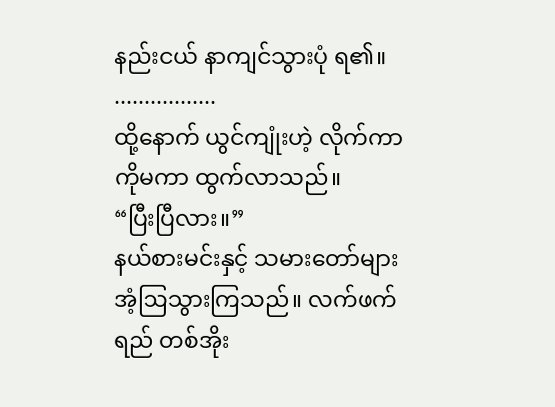နည်းငယ် နာကျင်သွားပုံ ရ၏။
.................
ထို့နောက် ယွင်ကျုံးဟဲ့ လိုက်ကာကိုမကာ ထွက်လာသည်။
“ပြီးပြီလား။”
နယ်စားမင်းနှင့် သမားတော်များ အံ့ဩသွားကြသည်။ လက်ဖက်ရည် တစ်အိုး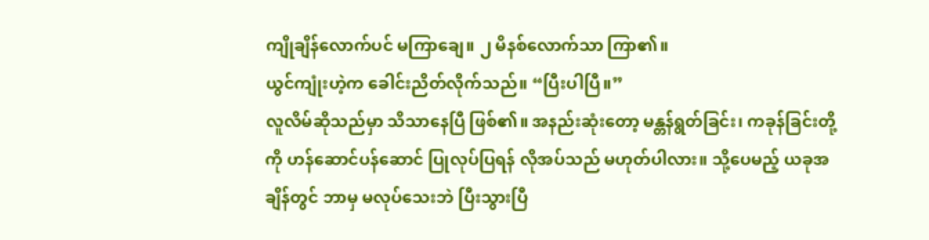ကျိုချိန်လောက်ပင် မကြာချေ။ ၂ မိနစ်လောက်သာ ကြာ၏။
ယွင်ကျုံးဟဲ့က ခေါင်းညိတ်လိုက်သည်။ “ပြီးပါပြီ။”
လူလိမ်ဆိုသည်မှာ သိသာနေပြီ ဖြစ်၏။ အနည်းဆုံးတော့ မန္တန်ရွတ်ခြင်း၊ ကခုန်ခြင်းတို့ကို ဟန်ဆောင်ပန်ဆောင် ပြုလုပ်ပြရန် လိုအပ်သည် မဟုတ်ပါလား။ သို့ပေမည့် ယခုအချိန်တွင် ဘာမှ မလုပ်သေးဘဲ ပြီးသွားပြီ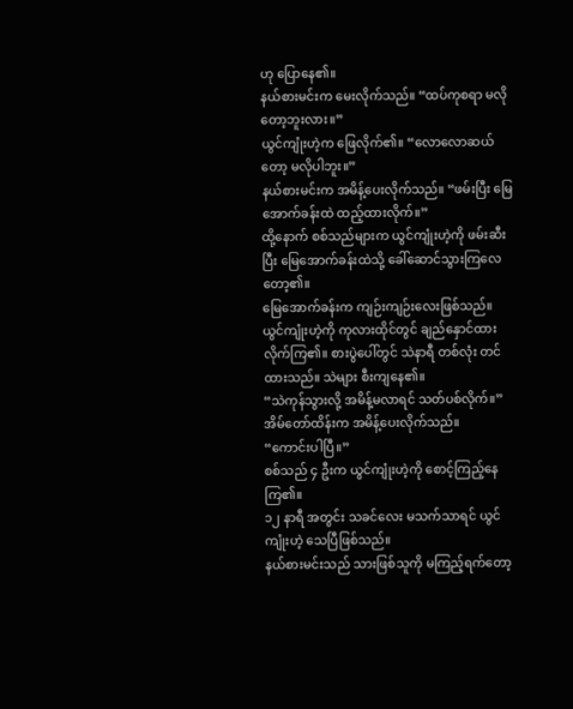ဟု ပြောနေ၏။
နယ်စားမင်းက မေးလိုက်သည်။ “ထပ်ကုစရာ မလိုတော့ဘူးလား။”
ယွင်ကျုံးဟဲ့က ဖြေလိုက်၏။ “လောလောဆယ်တော့ မလိုပါဘူး။”
နယ်စားမင်းက အမိန့်ပေးလိုက်သည်။ “ဖမ်းပြီး မြေအောက်ခန်းထဲ ထည့်ထားလိုက်။”
ထို့နောက် စစ်သည်များက ယွင်ကျုံးဟဲ့ကို ဖမ်းဆီးပြီး မြေအောက်ခန်းထဲသို့ ခေါ်ဆောင်သွားကြလေတော့၏။
မြေအောက်ခန်းက ကျဉ်းကျဉ်းလေးဖြစ်သည်။
ယွင်ကျုံးဟဲ့ကို ကုလားထိုင်တွင် ချည်နှောင်ထားလိုက်ကြ၏။ စားပွဲပေါ်တွင် သဲနာရီ တစ်လုံး တင်ထားသည်။ သဲများ စီးကျနေ၏။
“သဲကုန်သွားလို့ အမိန့်မလာရင် သတ်ပစ်လိုက်။” အိမ်တော်ထိန်းက အမိန့်ပေးလိုက်သည်။
“ကောင်းပါပြီ။”
စစ်သည် ၄ ဦးက ယွင်ကျုံးဟဲ့ကို စောင့်ကြည့်နေကြ၏။
၁၂ နာရီ အတွင်း သခင်လေး မသက်သာရင် ယွင်ကျုံးဟဲ့ သေပြီဖြစ်သည်။
နယ်စားမင်းသည် သားဖြစ်သူကို မကြည့်ရက်တော့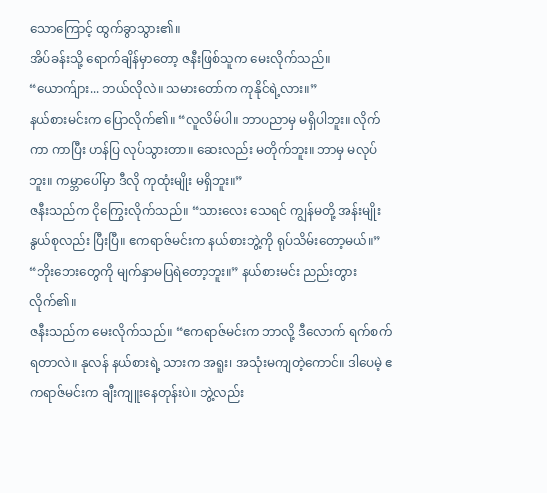သောကြောင့် ထွက်ခွာသွား၏။
အိပ်ခန်းသို့ ရောက်ချိန်မှာတော့ ဇနီးဖြစ်သူက မေးလိုက်သည်။ “ယောက်ျား... ဘယ်လိုလဲ။ သမားတော်က ကုနိုင်ရဲ့လား။”
နယ်စားမင်းက ပြောလိုက်၏။ “လူလိမ်ပါ။ ဘာပညာမှ မရှိပါဘူး။ လိုက်ကာ ကာပြီး ဟန်ပြ လုပ်သွားတာ။ ဆေးလည်း မတိုက်ဘူး။ ဘာမှ မလုပ်ဘူး။ ကမ္ဘာပေါ်မှာ ဒီလို ကုထုံးမျိုး မရှိဘူး။”
ဇနီးသည်က ငိုကြွေးလိုက်သည်။ “သားလေး သေရင် ကျွန်မတို့ အန်းမျိုးနွယ်စုလည်း ပြီးပြီ။ ဧကရာဇ်မင်းက နယ်စားဘွဲ့ကို ရုပ်သိမ်းတော့မယ်။”
“ဘိုးဘေးတွေကို မျက်နှာမပြရဲတော့ဘူး။” နယ်စားမင်း ညည်းတွားလိုက်၏။
ဇနီးသည်က မေးလိုက်သည်။ “ဧကရာဇ်မင်းက ဘာလို့ ဒီလောက် ရက်စက်ရတာလဲ။ နုလန် နယ်စားရဲ့ သားက အရူး၊ အသုံးမကျတဲ့ကောင်။ ဒါပေမဲ့ ဧကရာဇ်မင်းက ချီးကျူးနေတုန်းပဲ။ ဘွဲ့လည်း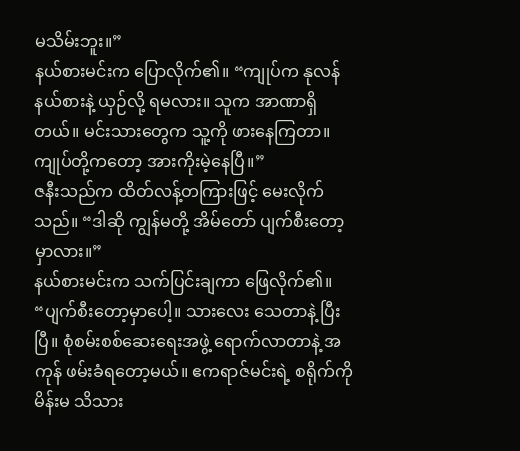မသိမ်းဘူး။”
နယ်စားမင်းက ပြောလိုက်၏။ “ကျုပ်က နုလန် နယ်စားနဲ့ ယှဉ်လို့ ရမလား။ သူက အာဏာရှိတယ်။ မင်းသားတွေက သူ့ကို ဖားနေကြတာ။ ကျုပ်တို့ကတော့ အားကိုးမဲ့နေပြီ။”
ဇနီးသည်က ထိတ်လန့်တကြားဖြင့် မေးလိုက်သည်။ “ဒါဆို ကျွန်မတို့ အိမ်တော် ပျက်စီးတော့မှာလား။”
နယ်စားမင်းက သက်ပြင်းချကာ ဖြေလိုက်၏။ “ပျက်စီးတော့မှာပေါ့။ သားလေး သေတာနဲ့ ပြီးပြီ။ စုံစမ်းစစ်ဆေးရေးအဖွဲ့ ရောက်လာတာနဲ့ အကုန် ဖမ်းခံရတော့မယ်။ ဧကရာဇ်မင်းရဲ့ စရိုက်ကို မိန်းမ သိသား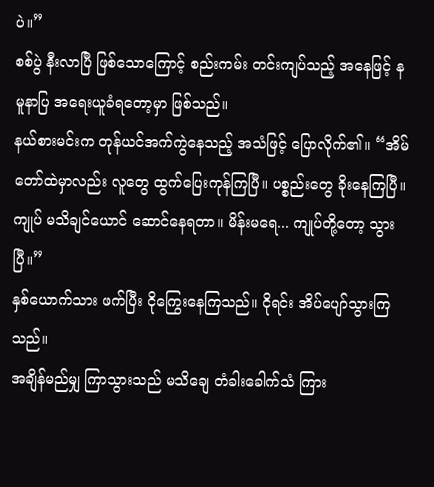ပဲ။”
စစ်ပွဲ နီးလာပြီ ဖြစ်သောကြောင့် စည်းကမ်း တင်းကျပ်သည့် အနေဖြင့် နမူနာပြ အရေးယူခံရတော့မှာ ဖြစ်သည်။
နယ်စားမင်းက တုန်ယင်အက်ကွဲနေသည့် အသံဖြင့် ပြောလိုက်၏။ “အိမ်တော်ထဲမှာလည်း လူတွေ ထွက်ပြေးကုန်ကြပြီ။ ပစ္စည်းတွေ ခိုးနေကြပြီ။ ကျုပ် မသိချင်ယောင် ဆောင်နေရတာ။ မိန်းမရေ... ကျုပ်တို့တော့ သွားပြီ။”
နှစ်ယောက်သား ဖက်ပြီး ငိုကြွေးနေကြသည်။ ငိုရင်း အိပ်ပျော်သွားကြသည်။
အချိန်မည်မျှ ကြာသွားသည် မသိချေ တံခါးခေါက်သံ ကြား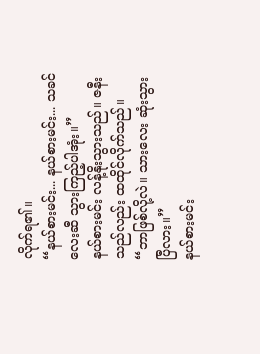လိုက်ရ၏။
“နယ်စားမင်း... နယ်စားမင်း... သခင်လေးဆီ သွားကြည့်ပါအုံး။”
နယ်စားမင်း လန့်နိုးသွားသည်။ ဇနီးသည်လည်း ထထိုင်လိုက်သည်။ “ဘာဖြစ်လို့လဲ။ သားလေး ဆုံးသွားပြီလား။”
နယ်စားမင်း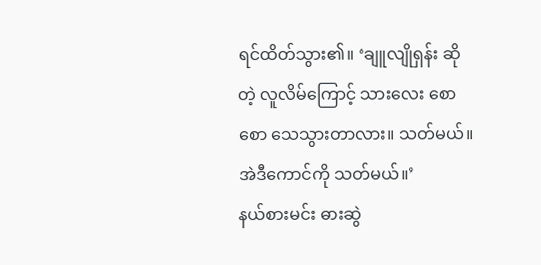ရင်ထိတ်သွား၏။ ‘ချူလျိုရှန်း ဆိုတဲ့ လူလိမ်ကြောင့် သားလေး စောစော သေသွားတာလား။ သတ်မယ်။ အဲဒီကောင်ကို သတ်မယ်။’
နယ်စားမင်း ဓားဆွဲ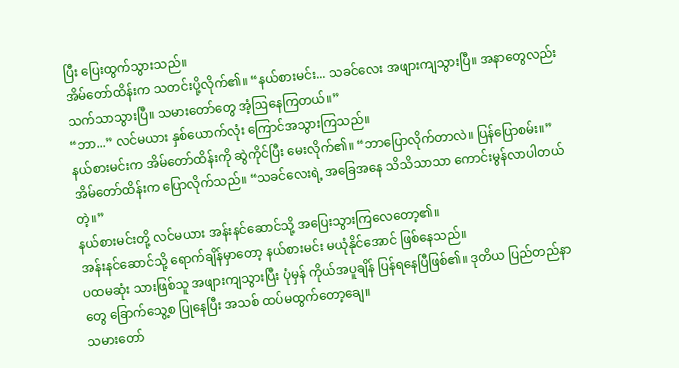ပြီး ပြေးထွက်သွားသည်။
အိမ်တော်ထိန်းက သတင်းပို့လိုက်၏။ “နယ်စားမင်း... သခင်လေး အဖျားကျသွားပြီ။ အနာတွေလည်း သက်သာသွားပြီ။ သမားတော်တွေ အံ့ဩနေကြတယ်။”
“ဘာ...” လင်မယား နှစ်ယောက်လုံး ကြောင်အသွားကြသည်။
နယ်စားမင်းက အိမ်တော်ထိန်းကို ဆွဲကိုင်ပြီး မေးလိုက်၏။ “ဘာပြောလိုက်တာလဲ။ ပြန်ပြောစမ်း။”
အိမ်တော်ထိန်းက ပြောလိုက်သည်။ “သခင်လေးရဲ့ အခြေအနေ သိသိသာသာ ကောင်းမွန်လာပါတယ်တဲ့။”
နယ်စားမင်းတို့ လင်မယား အန်းနင်ဆောင်သို့ အပြေးသွားကြလေတော့၏။
အန်းနင်ဆောင်သို့ ရောက်ချိန်မှာတော့ နယ်စားမင်း မယုံနိုင်အောင် ဖြစ်နေသည်။
ပထမဆုံး သားဖြစ်သူ အဖျားကျသွားပြီး ပုံမှန် ကိုယ်အပူချိန် ပြန်ရနေပြီဖြစ်၏။ ဒုတိယ ပြည်တည်နာတွေ ခြောက်သွေ့စ ပြုနေပြီး အသစ် ထပ်မထွက်တော့ချေ။
သမားတော်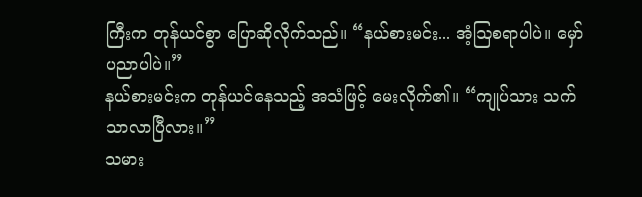ကြီးက တုန်ယင်စွာ ပြောဆိုလိုက်သည်။ “နယ်စားမင်း... အံ့ဩစရာပါပဲ။ မှော်ပညာပါပဲ။”
နယ်စားမင်းက တုန်ယင်နေသည့် အသံဖြင့် မေးလိုက်၏။ “ကျုပ်သား သက်သာလာပြီလား။”
သမား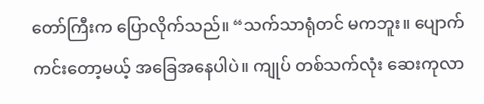တော်ကြီးက ပြောလိုက်သည်။ “သက်သာရုံတင် မကဘူး။ ပျောက်ကင်းတော့မယ့် အခြေအနေပါပဲ။ ကျုပ် တစ်သက်လုံး ဆေးကုလာ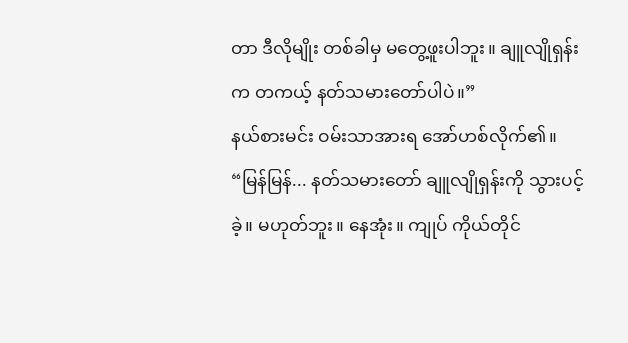တာ ဒီလိုမျိုး တစ်ခါမှ မတွေ့ဖူးပါဘူး။ ချူလျိုရှန်းက တကယ့် နတ်သမားတော်ပါပဲ။”
နယ်စားမင်း ဝမ်းသာအားရ အော်ဟစ်လိုက်၏။ “မြန်မြန်... နတ်သမားတော် ချူလျိုရှန်းကို သွားပင့်ခဲ့။ မဟုတ်ဘူး။ နေအုံး။ ကျုပ် ကိုယ်တိုင်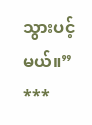သွားပင့်မယ်။”
***